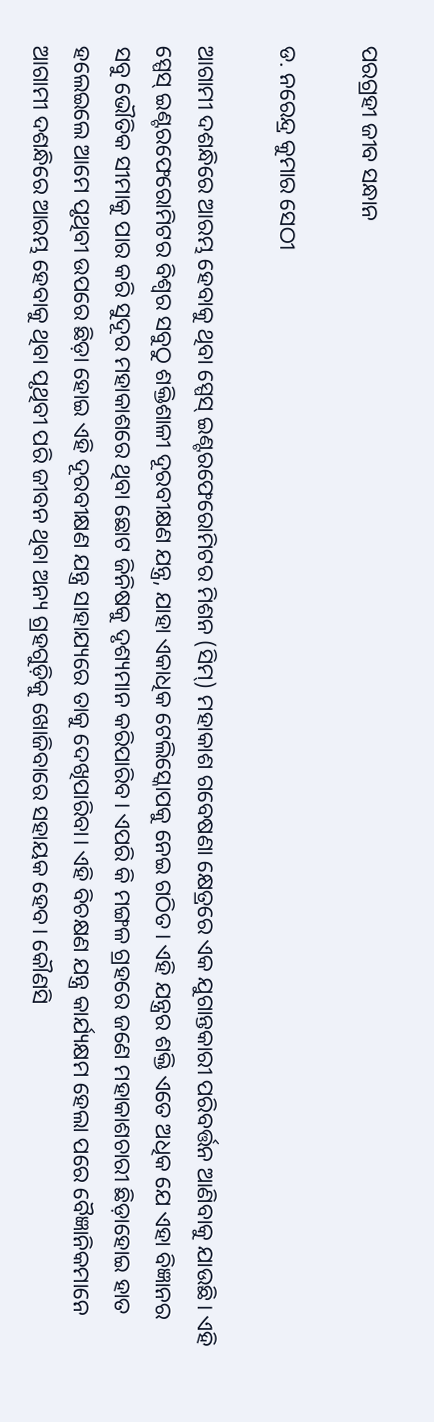ପରଗ୍ରହୀ ଜୀବ ସନ୍ଧାନ

ଡ. ନରେନ୍ଦ୍ର କୁମାର ସେଠୀ

ଆଗାମୀ ଦଶନ୍ଧିରେ ଆରମ୍ଭ ହେବାକୁ ଥିବା ସ୍ପେସ୍‌ ଇଣ୍ଟରଫେରୋମିଟର ମିଶନ (ସିମ୍‌) ମହାକାଶ ଗବେଷଣା କ୍ଷେତ୍ରରେ ଏକ ଯୁଗାନ୍ତକାରୀ ପରିବର୍ତ୍ତନ ଆଣିବାକୁ ଯାଉଛି। ଏହି ସ୍ପେସ୍‌ ଇଣ୍ଟରଫେରୋମିଟର ବିଶ୍ୱର ସବୁଠୁ ଶକ୍ତିଶାଳୀ ଦୂରବୀକ୍ଷଣ ଯନ୍ତ୍ର, ଯାହା ଏକାଧିକ ଟେଲିସ୍କୋପକୁ ନେଇ ଗଠିତ। ଏହି ଯନ୍ତ୍ରର ଶକ୍ତି ଏତେ ଅଧିକ ଯେ ଏହା ବିଜ୍ଞାନର ସବୁ ଭୌତିକ ସୀମାକୁ ପାର କରି ସୁଦୂର ମହାକାଶରେ ଥିବା ଛୋଟ ଜିନିଷକୁ ଦୃଶ୍ୟମାନ କରିପାରିବ। ଏପରି କି ମଙ୍ଗଳ ଗ୍ରହରେ ଜଣେ ମହାକାଶଚାରୀ ଛିଡ଼ାହୋଇ ହାତ ହଲେଇଲେ ଆମେ ପୃଥିବୀ ଉପରେ ଛିଡ଼ା ହୋଇ ଏହି ଦୂରବୀକ୍ଷଣ ଯନ୍ତ୍ର ସାହାଯ୍ୟରେ ତାକୁ ଦେଖିପାରିବା। ଏହି ବିଚକ୍ଷଣ ଯନ୍ତ୍ର କାର୍ଯ୍ୟକ୍ଷମ ହେଲା ପରେ ବୈଜ୍ଞାନିକମାନେ ଆଗାମୀ ଦଶନ୍ଧିରେ ଆରମ୍ଭ ହେବାକୁ ଥିବା ପୃଥିବୀ ପରି ଜୀବନ ଥିବା ଅନ୍ୟ ଗ୍ରହଗୁଡ଼ିକୁ ଖୋଜିବାରେ ସହାୟକ ହେବ। କୌଣସି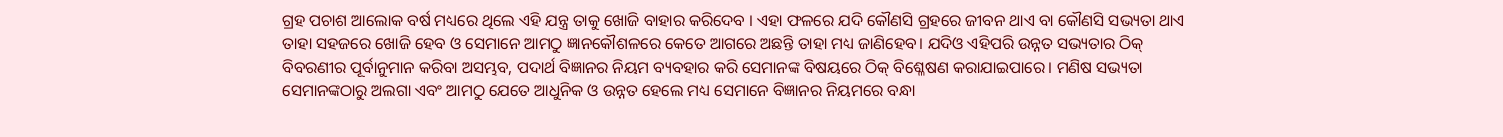ଗ୍ରହ ପଚାଶ ଆଲୋକ ବର୍ଷ ମଧ୍ୟରେ ଥିଲେ ଏହି ଯନ୍ତ୍ର ତାକୁ ଖୋଜି ବାହାର କରିଦେବ । ଏହା ଫଳରେ ଯଦି କୌଣସି ଗ୍ରହରେ ଜୀବନ ଥାଏ ବା କୌଣସି ସଭ୍ୟତା ଥାଏ ତାହା ସହଜରେ ଖୋଜି ହେବ ଓ ସେମାନେ ଆମଠୁ ଜ୍ଞାନକୌଶଳରେ କେତେ ଆଗରେ ଅଛନ୍ତି ତାହା ମଧ୍ୟ ଜାଣିହେବ। ଯଦିଓ ଏହିପରି ଉନ୍ନତ ସଭ୍ୟତାର ଠିକ୍‌ ବିବରଣୀର ପୂର୍ବାନୁମାନ କରିବା ଅସମ୍ଭବ, ପଦାର୍ଥ ବିଜ୍ଞାନର ନିୟମ ବ୍ୟବହାର କରି ସେମାନଙ୍କ ବିଷୟରେ ଠିକ୍‌ ବିଶ୍ଳେଷଣ କରାଯାଇପାରେ। ମଣିଷ ସଭ୍ୟତା ସେମାନଙ୍କଠାରୁ ଅଲଗା ଏବଂ ଆମଠୁ ଯେତେ ଆଧୁନିକ ଓ ଉନ୍ନତ ହେଲେ ମଧ୍ୟ ସେମାନେ ବିଜ୍ଞାନର ନିୟମରେ ବନ୍ଧା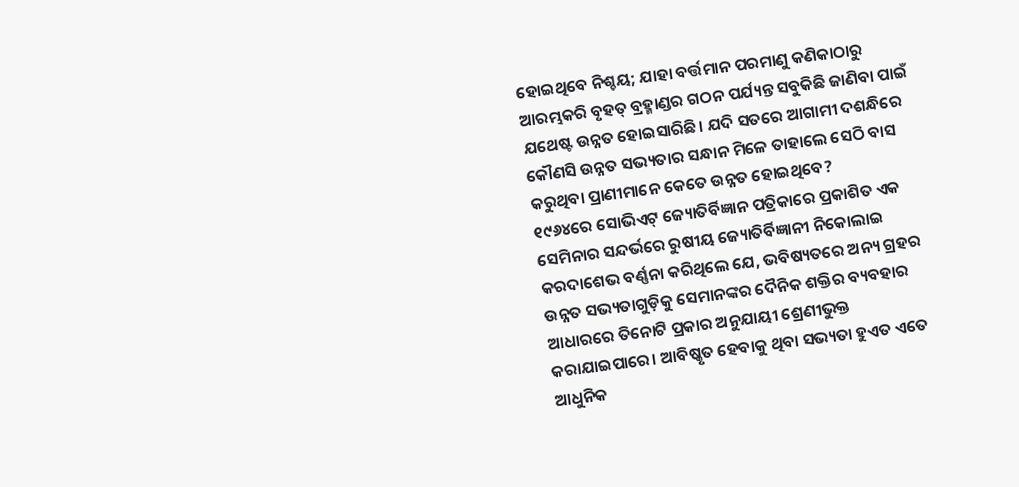ହୋଇଥିବେ ନିଶ୍ଚୟ; ଯାହା ବର୍ତ୍ତମାନ ପରମାଣୁ କଣିକାଠାରୁ ଆରମ୍ଭକରି ବୃହତ୍‌ ବ୍ରହ୍ମାଣ୍ଡର ଗଠନ ପର୍ଯ୍ୟନ୍ତ ସବୁକିଛି ଜାଣିବା ପାଇଁ ଯଥେଷ୍ଟ ଉନ୍ନତ ହୋଇସାରିଛି। ଯଦି ସତରେ ଆଗାମୀ ଦଶନ୍ଧିରେ କୌଣସି ଉନ୍ନତ ସଭ୍ୟତାର ସନ୍ଧାନ ମିଳେ ତାହାଲେ ସେଠି ବାସ କରୁଥିବା ପ୍ରାଣୀମାନେ କେତେ ଉନ୍ନତ ହୋଇଥିବେ?
୧୯୬୪ରେ ସୋଭିଏଟ୍‌ ଜ୍ୟୋତିର୍ବିଜ୍ଞାନ ପତ୍ରିକାରେ ପ୍ରକାଶିତ ଏକ ସେମିନାର ସନ୍ଦର୍ଭରେ ରୁଷୀୟ ଜ୍ୟୋତିର୍ବିଜ୍ଞାନୀ ନିକୋଲାଇ କରଦାଶେଭ ବର୍ଣ୍ଣନା କରିଥିଲେ ଯେ, ଭବିଷ୍ୟତରେ ଅନ୍ୟ ଗ୍ରହର ଉନ୍ନତ ସଭ୍ୟତାଗୁଡ଼ିକୁ ସେମାନଙ୍କର ଦୈନିକ ଶକ୍ତିର ବ୍ୟବହାର ଆଧାରରେ ତିନୋଟି ପ୍ରକାର ଅନୁଯାୟୀ ଶ୍ରେଣୀଭୁକ୍ତ କରାଯାଇପାରେ। ଆବିଷ୍କୃତ ହେବାକୁ ଥିବା ସଭ୍ୟତା ହୁଏତ ଏତେ ଆଧୁନିକ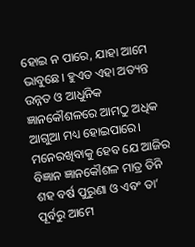ହୋଇ ନ ପାରେ, ଯାହା ଆମେ ଭାବୁଛେ। ହୁଏତ ଏହା ଅତ୍ୟନ୍ତ ଉନ୍ନତ ଓ ଆଧୁନିକ ଜ୍ଞାନକୌଶଳରେ ଆମଠୁ ଅଧିକ ଆଗୁଆ ମଧ୍ୟ ହୋଇପାରେ। ମନେରଖିବାକୁ ହେବ ଯେ ଆଜିର ବିଜ୍ଞାନ ଜ୍ଞାନକୌଶଳ ମାତ୍ର ତିନି ଶହ ବର୍ଷ ପୁରୁଣା ଓ ଏବଂ ତା’ ପୂର୍ବରୁ ଆମେ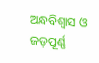ଅନ୍ଧବିଶ୍ୱାସ ଓ ଜଡ଼ପୂର୍ଣ୍ଣ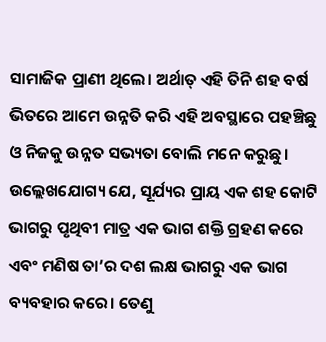ସାମାଜିକ ପ୍ରାଣୀ ଥିଲେ। ଅର୍ଥାତ୍‌ ଏହି ତିନି ଶହ ବର୍ଷ ଭିତରେ ଆମେ ଉନ୍ନତି କରି ଏହି ଅବସ୍ଥାରେ ପହଞ୍ଚିଛୁ ଓ ନିଜକୁ ଉନ୍ନତ ସଭ୍ୟତା ବୋଲି ମନେ କରୁଛୁ। ଉଲ୍ଲେଖଯୋଗ୍ୟ ଯେ, ସୂର୍ଯ୍ୟର ପ୍ରାୟ ଏକ ଶହ କୋଟି ଭାଗରୁ ପୃଥିବୀ ମାତ୍ର ଏକ ଭାଗ ଶକ୍ତି ଗ୍ରହଣ କରେ ଏବଂ ମଣିଷ ତା’ର ଦଶ ଲକ୍ଷ ଭାଗରୁ ଏକ ଭାଗ ବ୍ୟବହାର କରେ। ତେଣୁ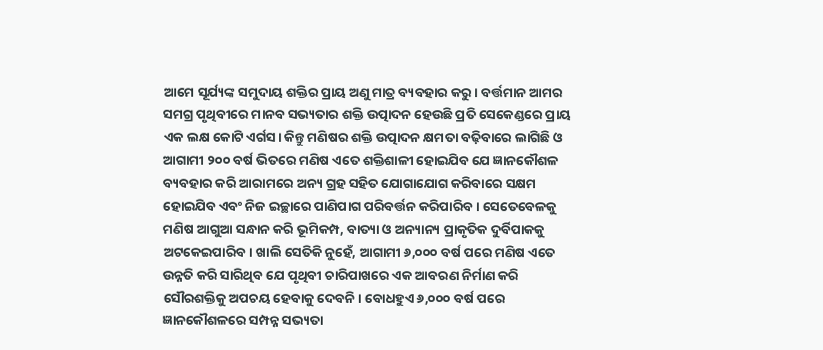ଆମେ ସୂର୍ଯ୍ୟଙ୍କ ସମୁଦାୟ ଶକ୍ତିର ପ୍ରାୟ ଅଣୁ ମାତ୍ର ବ୍ୟବହାର କରୁ। ବର୍ତ୍ତମାନ ଆମର ସମଗ୍ର ପୃଥିବୀରେ ମାନବ ସଭ୍ୟତାର ଶକ୍ତି ଉତ୍ପାଦନ ହେଉଛି ପ୍ରତି ସେକେଣ୍ଡରେ ପ୍ରାୟ ଏକ ଲକ୍ଷ କୋଟି ଏର୍ଗସ। କିନ୍ତୁ ମଣିଷର ଶକ୍ତି ଉତ୍ପାଦନ କ୍ଷମତା ବଢ଼ିବାରେ ଲାଗିଛି ଓ ଆଗାମୀ ୨୦୦ ବର୍ଷ ଭିତରେ ମଣିଷ ଏତେ ଶକ୍ତିଶାଳୀ ହୋଇଯିବ ଯେ ଜ୍ଞାନକୌଶଳ ବ୍ୟବହାର କରି ଆରାମରେ ଅନ୍ୟ ଗ୍ରହ ସହିତ ଯୋଗାଯୋଗ କରିବାରେ ସକ୍ଷମ ହୋଇଯିବ ଏବଂ ନିଜ ଇଚ୍ଛାରେ ପାଣିପାଗ ପରିବର୍ତ୍ତନ କରିପାରିବ। ସେତେବେଳକୁ ମଣିଷ ଆଗୁଆ ସନ୍ଧାନ କରି ଭୂମିକମ୍ପ, ବାତ୍ୟା ଓ ଅନ୍ୟାନ୍ୟ ପ୍ରାକୃତିକ ଦୁର୍ବିପାକକୁ ଅଟକେଇପାରିବ। ଖାଲି ସେତିକି ନୁହେଁ, ଆଗାମୀ ୬,୦୦୦ ବର୍ଷ ପରେ ମଣିଷ ଏତେ ଉନ୍ନତି କରି ସାରିଥିବ ଯେ ପୃଥିବୀ ଚାରିପାଖରେ ଏକ ଆବରଣ ନିର୍ମାଣ କରି ସୌରଶକ୍ତିକୁ ଅପଚୟ ହେବାକୁ ଦେବନି। ବୋଧହୁଏ ୬,୦୦୦ ବର୍ଷ ପରେ ଜ୍ଞାନକୌଶଳରେ ସମ୍ପନ୍ନ ସଭ୍ୟତା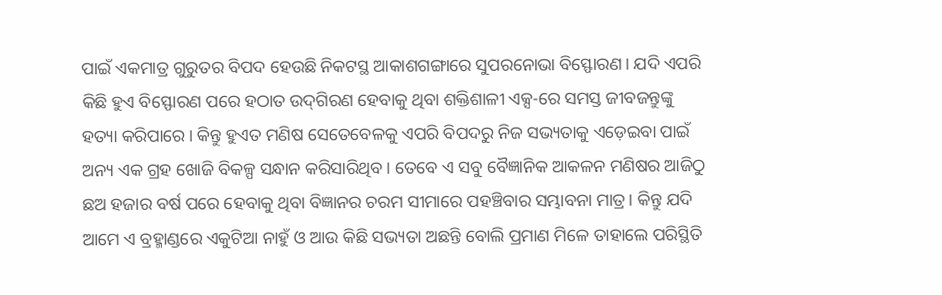ପାଇଁ ଏକମାତ୍ର ଗୁରୁତର ବିପଦ ହେଉଛି ନିକଟସ୍ଥ ଆକାଶଗଙ୍ଗାରେ ସୁପରନୋଭା ବିସ୍ଫୋରଣ। ଯଦି ଏପରି କିଛି ହୁଏ ବିସ୍ଫୋରଣ ପରେ ହଠାତ ଉଦ୍‌ଗିରଣ ହେବାକୁ ଥିବା ଶକ୍ତିଶାଳୀ ଏକ୍ସ-ରେ ସମସ୍ତ ଜୀବଜନ୍ତୁଙ୍କୁ ହତ୍ୟା କରିପାରେ। କିନ୍ତୁ ହୁଏତ ମଣିଷ ସେତେବେଳକୁ ଏପରି ବିପଦରୁ ନିଜ ସଭ୍ୟତାକୁ ଏଡ଼େଇବା ପାଇଁ ଅନ୍ୟ ଏକ ଗ୍ରହ ଖୋଜି ବିକଳ୍ପ ସନ୍ଧାନ କରିସାରିଥିବ। ତେବେ ଏ ସବୁ ବୈଜ୍ଞାନିକ ଆକଳନ ମଣିଷର ଆଜିଠୁ ଛଅ ହଜାର ବର୍ଷ ପରେ ହେବାକୁ ଥିବା ବିଜ୍ଞାନର ଚରମ ସୀମାରେ ପହଞ୍ଚିବାର ସମ୍ଭାବନା ମାତ୍ର। କିନ୍ତୁ ଯଦି ଆମେ ଏ ବ୍ରହ୍ମାଣ୍ଡରେ ଏକୁଟିଆ ନାହୁଁ ଓ ଆଉ କିଛି ସଭ୍ୟତା ଅଛନ୍ତି ବୋଲି ପ୍ରମାଣ ମିଳେ ତାହାଲେ ପରିସ୍ଥିତି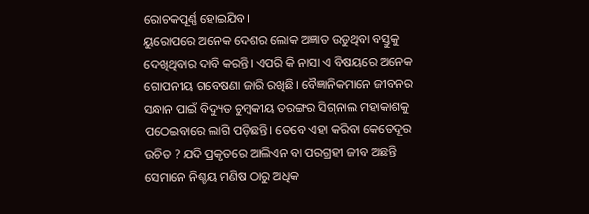ରୋଚକପୂର୍ଣ୍ଣ ହୋଇଯିବ।
ୟୁରୋପରେ ଅନେକ ଦେଶର ଲୋକ ଅଜ୍ଞାତ ଉଡୁଥିବା ବସ୍ତୁକୁ ଦେଖିଥିବାର ଦାବି କରନ୍ତି। ଏପରି କି ନାସା ଏ ବିଷୟରେ ଅନେକ ଗୋପନୀୟ ଗବେଷଣା ଜାରି ରଖିଛି। ବୈଜ୍ଞାନିକମାନେ ଜୀବନର ସନ୍ଧାନ ପାଇଁ ବିଦ୍ୟୁତ ଚୁମ୍ବକୀୟ ତରଙ୍ଗର ସିଗ୍‌ନାଲ ମହାକାଶକୁ ପଠେଇବାରେ ଲାଗି ପଡ଼ିଛନ୍ତି। ତେବେ ଏହା କରିବା କେତେଦୂର ଉଚିତ ? ଯଦି ପ୍ରକୃତରେ ଆଲିଏନ ବା ପରଗ୍ରହୀ ଜୀବ ଅଛନ୍ତି ସେମାନେ ନିଶ୍ଚୟ ମଣିଷ ଠାରୁ ଅଧିକ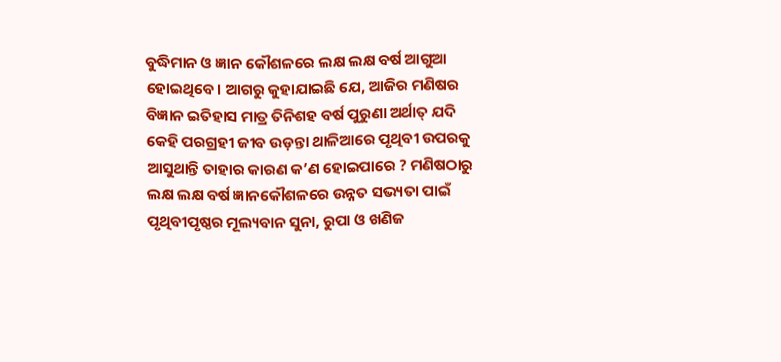ବୁଦ୍ଧିମାନ ଓ ଜ୍ଞାନ କୌଶଳରେ ଲକ୍ଷ ଲକ୍ଷ ବର୍ଷ ଆଗୁଆ ହୋଇଥିବେ। ଆଗରୁ କୁହାଯାଇଛି ଯେ, ଆଜିର ମଣିଷର ବିଜ୍ଞାନ ଇତିହାସ ମାତ୍ର ତିନିଶହ ବର୍ଷ ପୁରୁଣା ଅର୍ଥାତ୍‌ ଯଦି କେହି ପରଗ୍ରହୀ ଜୀବ ଉଡ଼ନ୍ତା ଥାଳିଆରେ ପୃଥିବୀ ଉପରକୁ ଆସୁଥାନ୍ତି ତାହାର କାରଣ କ’ଣ ହୋଇପାରେ ? ମଣିଷଠାରୁ ଲକ୍ଷ ଲକ୍ଷ ବର୍ଷ ଜ୍ଞାନକୌଶଳରେ ଉନ୍ନତ ସଭ୍ୟତା ପାଇଁ ପୃଥିବୀପୃଷ୍ଠର ମୂଲ୍ୟବାନ ସୁନା, ରୁପା ଓ ଖଣିଜ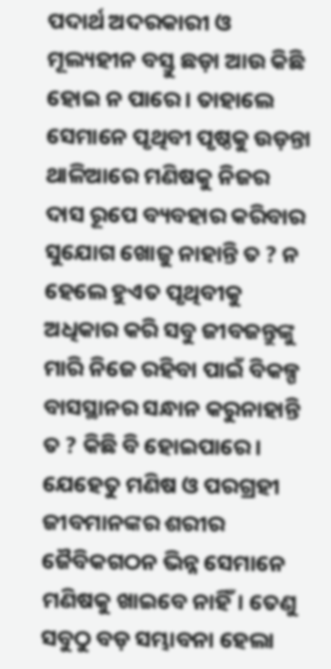ପଦାର୍ଥ ଅଦରକାରୀ ଓ ମୂଲ୍ୟହୀନ ବସ୍ତୁ ଛଡ଼ା ଆଉ କିଛି ହୋଇ ନ ପାରେ। ତାହାଲେ ସେମାନେ ପୃଥିବୀ ପୃଷ୍ଠକୁ ଉଡ଼ନ୍ତା ଥାଳିଆରେ ମଣିଷକୁ ନିଜର ଦାସ ରୂପେ ବ୍ୟବହାର କରିବାର ସୁଯୋଗ ଖୋଜୁ ନାହାନ୍ତି ତ ? ନ ହେଲେ ହୁଏତ ପୃଥିବୀକୁ ଅଧିକାର କରି ସବୁ ଜୀବଜନ୍ତୁଙ୍କୁ ମାରି ନିଜେ ରହିବା ପାଇଁ ବିକଳ୍ପ ବାସସ୍ଥାନର ସନ୍ଧାନ କରୁନାହାନ୍ତି ତ ? କିଛି ବି ହୋଇପାରେ। ଯେହେତୁ ମଣିଷ ଓ ପରଗ୍ରହୀ ଜୀବମାନଙ୍କର ଶରୀର ଜୈବିକଗଠନ ଭିନ୍ନ ସେମାନେ ମଣିଷକୁ ଖାଇବେ ନାହିଁ। ତେଣୁ ସବୁଠୁ ବଡ଼ ସମ୍ଭାବନା ହେଲା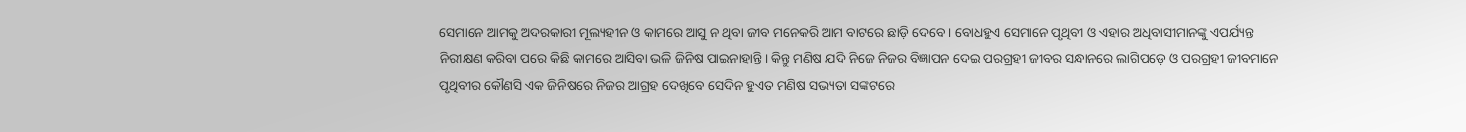ସେମାନେ ଆମକୁ ଅଦରକାରୀ ମୂଲ୍ୟହୀନ ଓ କାମରେ ଆସୁ ନ ଥିବା ଜୀବ ମନେକରି ଆମ ବାଟରେ ଛାଡ଼ି ଦେବେ। ବୋଧହୁଏ ସେମାନେ ପୃଥିବୀ ଓ ଏହାର ଅଧିବାସୀମାନଙ୍କୁ ଏପର୍ଯ୍ୟନ୍ତ ନିରୀକ୍ଷଣ କରିବା ପରେ କିଛି କାମରେ ଆସିବା ଭଳି ଜିନିଷ ପାଇନାହାନ୍ତି। କିନ୍ତୁ ମଣିଷ ଯଦି ନିଜେ ନିଜର ବିଜ୍ଞାପନ ଦେଇ ପରଗ୍ରହୀ ଜୀବର ସନ୍ଧାନରେ ଲାଗିପଡ଼େ ଓ ପରଗ୍ରହୀ ଜୀବମାନେ ପୃଥିବୀର କୌଣସି ଏକ ଜିନିଷରେ ନିଜର ଆଗ୍ରହ ଦେଖିବେ ସେଦିନ ହୁଏତ ମଣିଷ ସଭ୍ୟତା ସଙ୍କଟରେ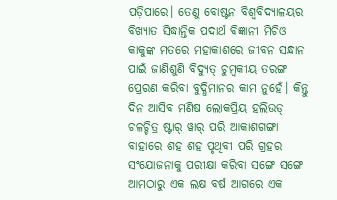ପଡ଼ିପାରେ। ତେଣୁ ବୋଷ୍ଟନ ବିଶ୍ୱବିଦ୍ୟାଳୟର ବିଖ୍ୟାତ ସିଦ୍ଧାନ୍ତିକ ପଦାର୍ଥ ବିଜ୍ଞାନୀ ମିଚିଓ କାକୁଙ୍କ ମତରେ ମହାକାଶରେ ଜୀବନ ସନ୍ଧାନ ପାଇଁ ଜାଣିଶୁଣି ବିଦ୍ୟୁତ୍‌ ଚୁମ୍ବକୀୟ ତରଙ୍ଗ ପ୍ରେରଣ କରିବା ବୁଦ୍ଧିମାନର କାମ ନୁହେଁ। କିନ୍ତୁ ଦିନ ଆସିବ ମଣିଷ ଲୋକପ୍ରିୟ ହଲିଉଡ୍‌ ଚଳଚ୍ଚିତ୍ର ଷ୍ଟାର୍‌ ୱାର୍‌ ପରି ଆକାଶଗଙ୍ଗା ବାହାରେ ଶହ ଶହ ପୃଥିବୀ ପରି ଗ୍ରହର ସଂଯୋଜନାକୁ ପରୀକ୍ଷା କରିବା ସଙ୍ଗେ ସଙ୍ଗେ ଆମଠାରୁ ଏକ ଲକ୍ଷ ବର୍ଷ ଆଗରେ ଏକ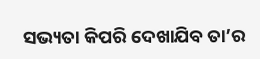ସଭ୍ୟତା କିପରି ଦେଖାଯିବ ତା’ର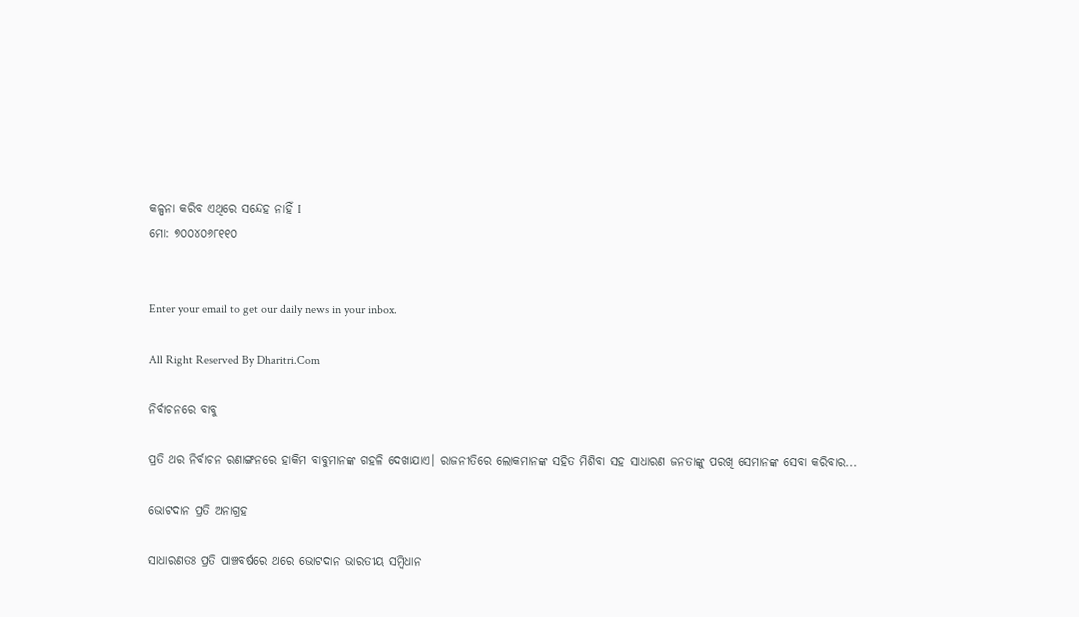କଳ୍ପନା କରିବ ଏଥିରେ ସନ୍ଦେହ ନାହିଁ I
ମୋ: ୭୦୦୪୦୬୮୧୧୦


Enter your email to get our daily news in your inbox.

All Right Reserved By Dharitri.Com

ନିର୍ବାଚନରେ ବାବୁ

ପ୍ରତି ଥର ନିର୍ବାଚନ ରଣାଙ୍ଗନରେ ହାକିମ ବାବୁମାନଙ୍କ ଗହଳି ଦେଖାଯାଏ। ରାଜନୀତିରେ ଲୋକମାନଙ୍କ ସହିତ ମିଶିବା ସହ ସାଧାରଣ ଜନତାଙ୍କୁ ପରଖି ସେମାନଙ୍କ ସେବା କରିବାର...

ଭୋଟଦାନ ପ୍ରତି ଅନାଗ୍ରହ

ସାଧାରଣତଃ ପ୍ରତି ପାଞ୍ଚବର୍ଷରେ ଥରେ ଭୋଟଦାନ ଭାରତୀୟ ସମ୍ବିଧାନ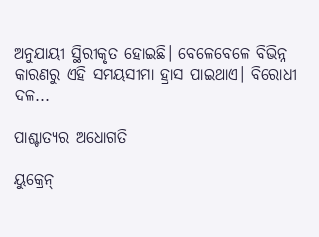ଅନୁଯାୟୀ ସ୍ଥିରୀକୃତ ହୋଇଛି। ବେଳେବେଳେ ବିଭିନ୍ନ କାରଣରୁ ଏହି ସମୟସୀମା ହ୍ରାସ ପାଇଥାଏ। ବିରୋଧୀ ଦଳ...

ପାଶ୍ଚାତ୍ୟର ଅଧୋଗତି

ୟୁକ୍ରେନ୍‌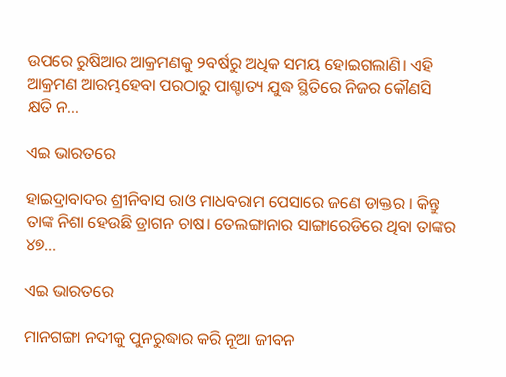ଉପରେ ରୁଷିଆର ଆକ୍ରମଣକୁ ୨ବର୍ଷରୁ ଅଧିକ ସମୟ ହୋଇଗଲାଣି। ଏହି ଆକ୍ରମଣ ଆରମ୍ଭହେବା ପରଠାରୁ ପାଶ୍ଚାତ୍ୟ ଯୁଦ୍ଧ ସ୍ଥିତିରେ ନିଜର କୌଣସି କ୍ଷତି ନ...

ଏଇ ଭାରତରେ

ହାଇଦ୍ରାବାଦର ଶ୍ରୀନିବାସ ରାଓ ମାଧବରାମ ପେସାରେ ଜଣେ ଡାକ୍ତର । କିନ୍ତୁ ତାଙ୍କ ନିଶା ହେଉଛି ଡ୍ରାଗନ ଚାଷ। ତେଲଙ୍ଗାନାର ସାଙ୍ଗାରେଡିରେ ଥିବା ତାଙ୍କର ୪୭...

ଏଇ ଭାରତରେ

ମାନଗଙ୍ଗା ନଦୀକୁ ପୁନରୁଦ୍ଧାର କରି ନୂଆ ଜୀବନ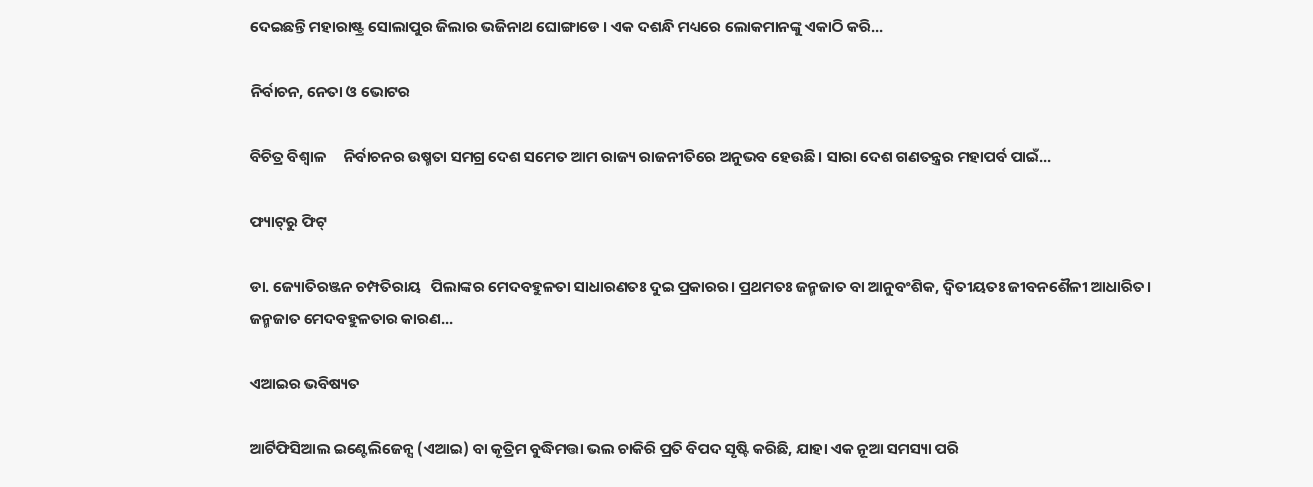ଦେଇଛନ୍ତି ମହାରାଷ୍ଟ୍ର ସୋଲାପୁର ଜିଲାର ଭଜିନାଥ ଘୋଙ୍ଗାଡେ । ଏକ ଦଶନ୍ଧି ମଧ୍ୟରେ ଲୋକମାନଙ୍କୁ ଏକାଠି କରି...

ନିର୍ବାଚନ, ନେତା ଓ ଭୋଟର

ବିଚିତ୍ର ବିଶ୍ୱାଳ     ନିର୍ବାଚନର ଉଷ୍ମତା ସମଗ୍ର ଦେଶ ସମେତ ଆମ ରାଜ୍ୟ ରାଜନୀତିରେ ଅନୁଭବ ହେଉଛି। ସାରା ଦେଶ ଗଣତନ୍ତ୍ରର ମହାପର୍ବ ପାଇଁ...

ଫ୍ୟାଟ୍‌ରୁ ଫିଟ୍‌

ଡା. ଜ୍ୟୋତିରଞ୍ଜନ ଚମ୍ପତିରାୟ   ପିଲାଙ୍କର ମେଦବହୁଳତା ସାଧାରଣତଃ ଦୁଇ ପ୍ରକାରର। ପ୍ରଥମତଃ ଜନ୍ମଜାତ ବା ଆନୁବଂଶିକ, ଦ୍ୱିତୀୟତଃ ଜୀବନଶୈଳୀ ଆଧାରିତ। ଜନ୍ମଜାତ ମେଦବହୁଳତାର କାରଣ...

ଏଆଇର ଭବିଷ୍ୟତ

ଆର୍ଟିଫିସିଆଲ ଇଣ୍ଟେଲିଜେନ୍ସ (ଏଆଇ) ବା କୃତ୍ରିମ ବୁଦ୍ଧିମତ୍ତା ଭଲ ଚାକିରି ପ୍ରତି ବିପଦ ସୃଷ୍ଟି କରିଛି, ଯାହା ଏକ ନୂଆ ସମସ୍ୟା ପରି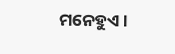ମନେହୁଏ।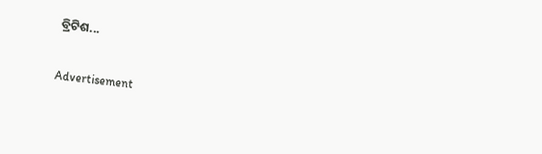ବ୍ରିଟିଶ...

Advertisement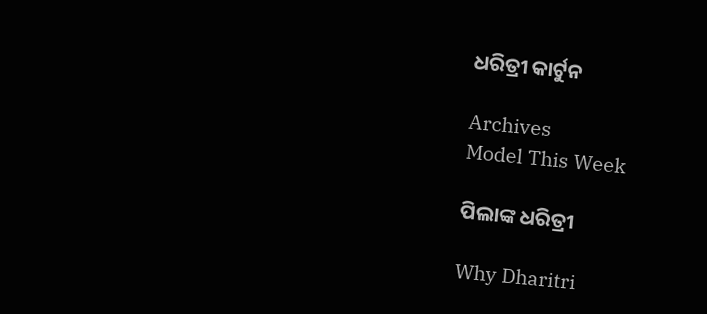ଧରିତ୍ରୀ କାର୍ଟୁନ

Archives
Model This Week

ପିଲାଙ୍କ ଧରିତ୍ରୀ

Why Dharitri